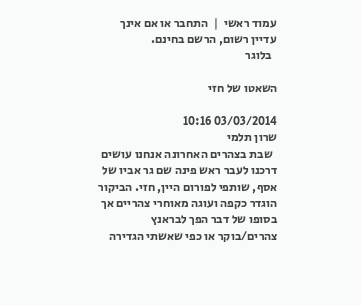עמוד ראשי  |  התחבר או אם אינך עדיין רשום, הרשם בחינם.
  בלוגר

השאטו של חזי

03/03/2014 10:16
שרון תלמי
  שבת בצהרים האחרונה אנחנו עושים דרכנו לעבר ראש פינה שם גר אביו של אסף, שותפי לפורום היין, חזי. הביקור הוגדר כקפה ועוגה מאוחרי צהריים אך בסופו של דבר הפך לבראנץ צהרים/בוקר או כפי שאשתי הגדירה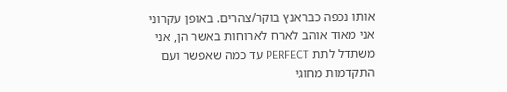אותו נכפה כבראנץ בוקר/צהרים. באופן עקרוני אני מאוד אוהב לארח לארוחות באשר הן, אני משתדל לתת PERFECT עד כמה שאפשר ועם התקדמות מחוגי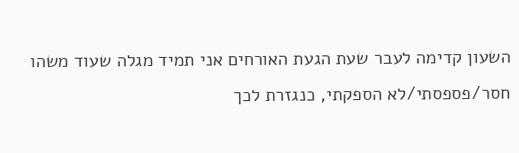השעון קדימה לעבר שעת הגעת האורחים אני תמיד מגלה שעוד משהו חסר/פספסתי/לא הספקתי, כנגזרת לכך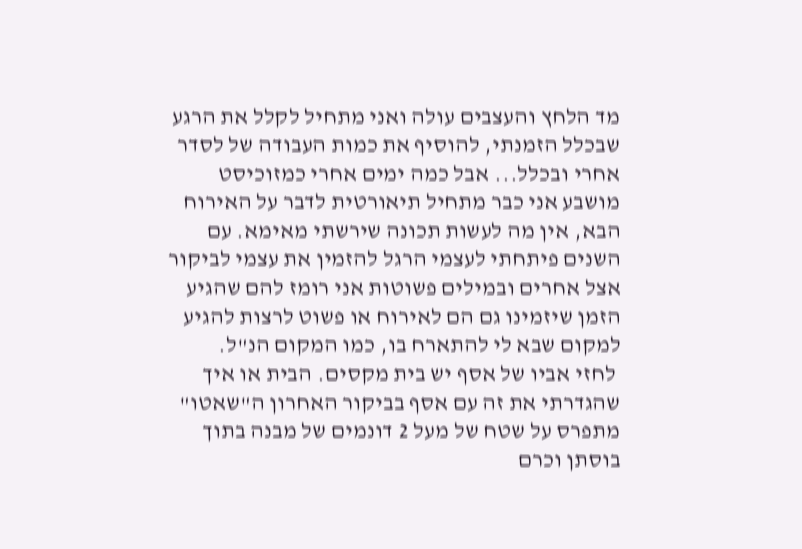מד הלחץ והעצבים עולה ואני מתחיל לקלל את הרגע שבכלל הזמנתי, להוסיף את כמות העבודה של לסדר אחרי ובכלל... אבל כמה ימים אחרי כמזוכיסט מושבע אני כבר מתחיל תיאורטית לדבר על האירוח הבא, אין מה לעשות תכונה שירשתי מאימא. עם השנים פיתחתי לעצמי הרגל להזמין את עצמי לביקור אצל אחרים ובמילים פשוטות אני רומז להם שהגיע הזמן שיזמינו גם הם לאירוח או פשוט לרצות להגיע למקום שבא לי להתארח בו, כמו המקום הנ"ל.
 לחזי אביו של אסף יש בית מקסים. הבית או איך שהגדרתי את זה עם אסף בביקור האחרון ה"שאטו" מתפרס על שטח של מעל 2 דונמים של מבנה בתוך בוסתן וכרם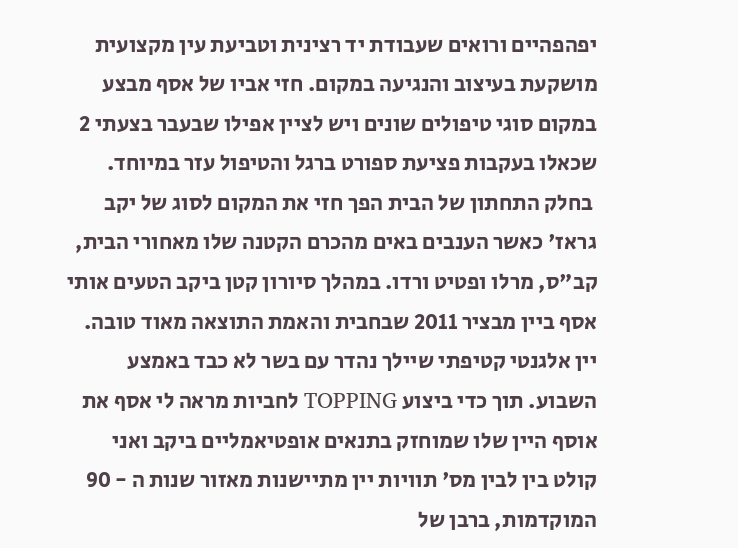יפהפהיים ורואים שעבודת יד רצינית וטביעת עין מקצועית מושקעת בעיצוב והנגיעה במקום. חזי אביו של אסף מבצע במקום סוגי טיפולים שונים ויש לציין אפילו שבעבר בצעתי 2 שכאלו בעקבות פציעת ספורט ברגל והטיפול עזר במיוחד.
 בחלק התחתון של הבית הפך חזי את המקום לסוג של יקב גראז' כאשר הענבים באים מהכרם הקטנה שלו מאחורי הבית, קב"ס, מרלו ופטיט ורדו. במהלך סיורון קטן ביקב הטעים אותי אסף ביין מבציר 2011 שבחבית והאמת התוצאה מאוד טובה. יין אלגנטי קטיפתי שיילך נהדר עם בשר לא כבד באמצע השבוע. תוך כדי ביצוע TOPPING לחביות מראה לי אסף את אוסף היין שלו שמוחזק בתנאים אופטיאמליים ביקב ואני קולט בין לבין מס' תוויות יין מתיישנות מאזור שנות ה - 90 המוקדמות, ברבן של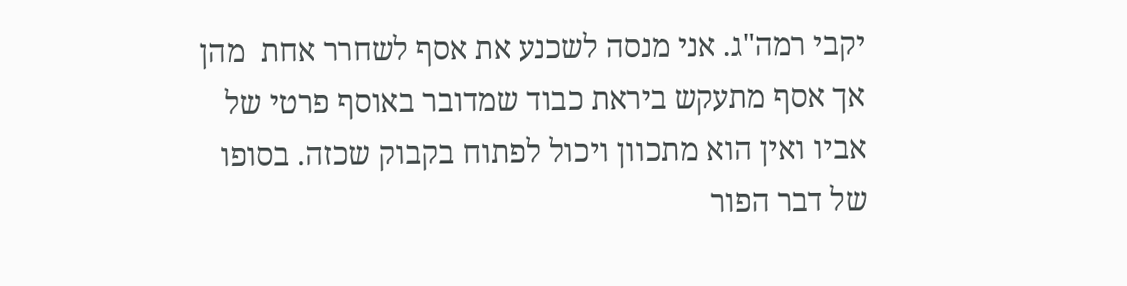יקבי רמה"ג. אני מנסה לשכנע את אסף לשחרר אחת  מהן אך אסף מתעקש ביראת כבוד שמדובר באוסף פרטי של אביו ואין הוא מתכוון ויכול לפתוח בקבוק שכזה. בסופו של דבר הפור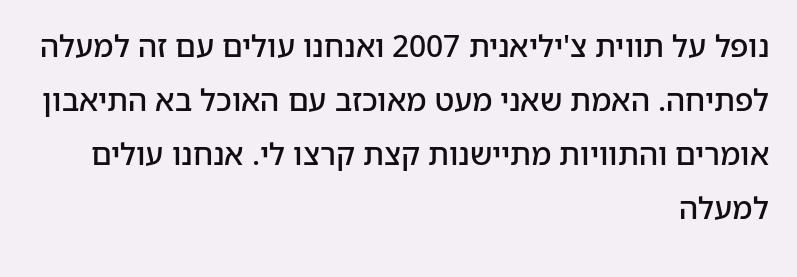נופל על תווית צ'יליאנית 2007 ואנחנו עולים עם זה למעלה לפתיחה. האמת שאני מעט מאוכזב עם האוכל בא התיאבון אומרים והתוויות מתיישנות קצת קרצו לי. אנחנו עולים למעלה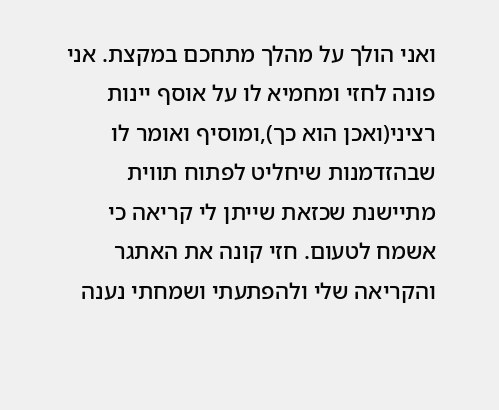ואני הולך על מהלך מתחכם במקצת. אני פונה לחזי ומחמיא לו על אוסף יינות רציני(ואכן הוא כך),ומוסיף ואומר לו שבהזדמנות שיחליט לפתוח תווית מתיישנת שכזאת שייתן לי קריאה כי אשמח לטעום. חזי קונה את האתגר והקריאה שלי ולהפתעתי ושמחתי נענה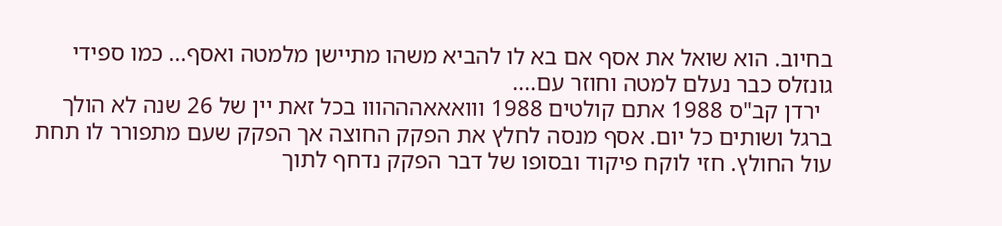בחיוב. הוא שואל את אסף אם בא לו להביא משהו מתיישן מלמטה ואסף... כמו ספידי גונזלס כבר נעלם למטה וחוזר עם....
  ירדן קב"ס 1988 אתם קולטים 1988 ווואאאהההווו בכל זאת יין של 26 שנה לא הולך ברגל ושותים כל יום. אסף מנסה לחלץ את הפקק החוצה אך הפקק שעם מתפורר לו תחת עול החולץ. חזי לוקח פיקוד ובסופו של דבר הפקק נדחף לתוך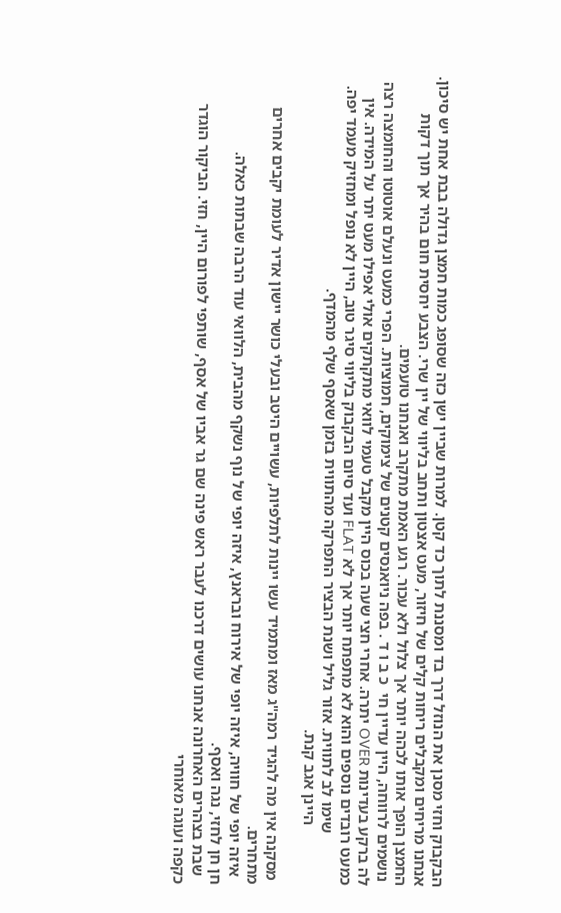הבקבוק וחזי מסנן את הנוזל דרך בד ומסננת לתוך כד קטן. למרות שביין ישן כזה שסופג כמות חמצן גדולה בבת אחת יש סיכון. אנחנו מריחים ומקבלים ריחות קלים של חיזור, מעט אצטון ותחב בליווי של יין שרי. הצבע יחסית חום בהיר אך תוך דקות החמצן הופך אותו לכהה יותר אך צלול ולא עכור. רגע האמת מתקרב ואנחנו טועמים.
 נושמים לרווחה, היין עדיין חי  כ ב ו ד . בפה ניואנסים קטנים של צימוקים, חמוציות. הפרי כמעט ונעלם אוטוטו והחומצה רצה לה ברקע בעדינות OVER יתרה. אחרי חצי שעה בכוס היין מקבל טעמי לוואי מתקתקים אולי אפילו מעט יתר על המידה. אין כמעט רובדים נוספים והוא לא מתפתח יותר אך לא FLAT ועד סיום הבקבוק בליווי סיגר טוב, היין לא נופל ומחזיק מעמד יפה.
             שימו לב לתווית. אזור גליל ושנת הבציר התפרקה מהתווית בזמן שאסף שלף מהמדף.
               היינן אגב קנת.

 מסקנה אין מה להגיד רמה"ג מאז ומתמיד עשו יינות לתלפיות, עשויים היטב ובעלי כושר יישון אדיר לעומת יקבים אחרים מתחרים.
  איזה יופי של חוויה, איזה יופי של אירוח ובראנץ, איזה יופי של נוף נשקף מהבית, הלוואי עוד הרבה שבתות כאלה.
חן חן לחזי, נגה ואסף.
  שבת בצהרים האחרונה אנחנו עושים דרכנו לעבר ראש פינה שם גר אביו של אסף, שותפי לפורום היין, חזי. הביקור הוגדר כקפה ועוגה מאוחרי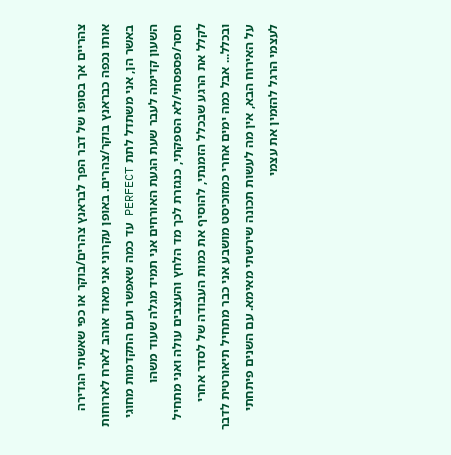צהריים אך בסופו של דבר הפך לבראנץ צהרים/בוקר או כפי שאשתי הגדירה אותו נכפה כבראנץ בוקר/צהרים. באופן עקרוני אני מאוד אוהב לארח לארוחות באשר הן, אני משתדל לתת PERFECT עד כמה שאפשר ועם התקדמות מחוגי השעון קדימה לעבר שעת הגעת האורחים אני תמיד מגלה שעוד משהו חסר/פספסתי/לא הספקתי, כנגזרת לכך מד הלחץ והעצבים עולה ואני מתחיל לקלל את הרגע שבכלל הזמנתי, להוסיף את כמות העבודה של לסדר אחרי ובכלל... אבל כמה ימים אחרי כמזוכיסט מושבע אני כבר מתחיל תיאורטית לדבר על האירוח הבא, אין מה לעשות תכונה שירשתי מאימא. עם השנים פיתחתי לעצמי הרגל להזמין את עצמי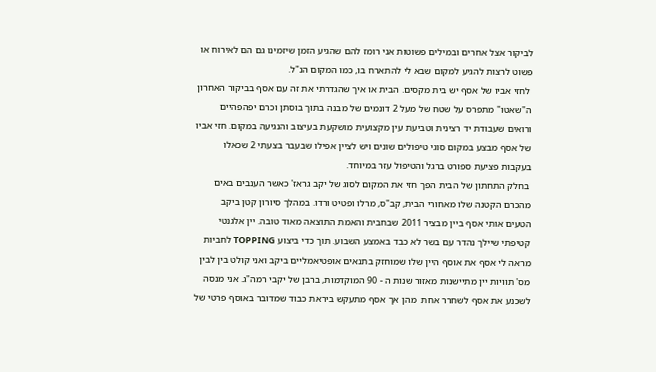לביקור אצל אחרים ובמילים פשוטות אני רומז להם שהגיע הזמן שיזמינו גם הם לאירוח או פשוט לרצות להגיע למקום שבא לי להתארח בו, כמו המקום הנ"ל.
 לחזי אביו של אסף יש בית מקסים. הבית או איך שהגדרתי את זה עם אסף בביקור האחרון ה"שאטו" מתפרס על שטח של מעל 2 דונמים של מבנה בתוך בוסתן וכרם יפהפהיים ורואים שעבודת יד רצינית וטביעת עין מקצועית מושקעת בעיצוב והנגיעה במקום. חזי אביו של אסף מבצע במקום סוגי טיפולים שונים ויש לציין אפילו שבעבר בצעתי 2 שכאלו בעקבות פציעת ספורט ברגל והטיפול עזר במיוחד.
 בחלק התחתון של הבית הפך חזי את המקום לסוג של יקב גראז' כאשר הענבים באים מהכרם הקטנה שלו מאחורי הבית, קב"ס, מרלו ופטיט ורדו. במהלך סיורון קטן ביקב הטעים אותי אסף ביין מבציר 2011 שבחבית והאמת התוצאה מאוד טובה. יין אלגנטי קטיפתי שיילך נהדר עם בשר לא כבד באמצע השבוע. תוך כדי ביצוע TOPPING לחביות מראה לי אסף את אוסף היין שלו שמוחזק בתנאים אופטיאמליים ביקב ואני קולט בין לבין מס' תוויות יין מתיישנות מאזור שנות ה - 90 המוקדמות, ברבן של יקבי רמה"ג. אני מנסה לשכנע את אסף לשחרר אחת  מהן אך אסף מתעקש ביראת כבוד שמדובר באוסף פרטי של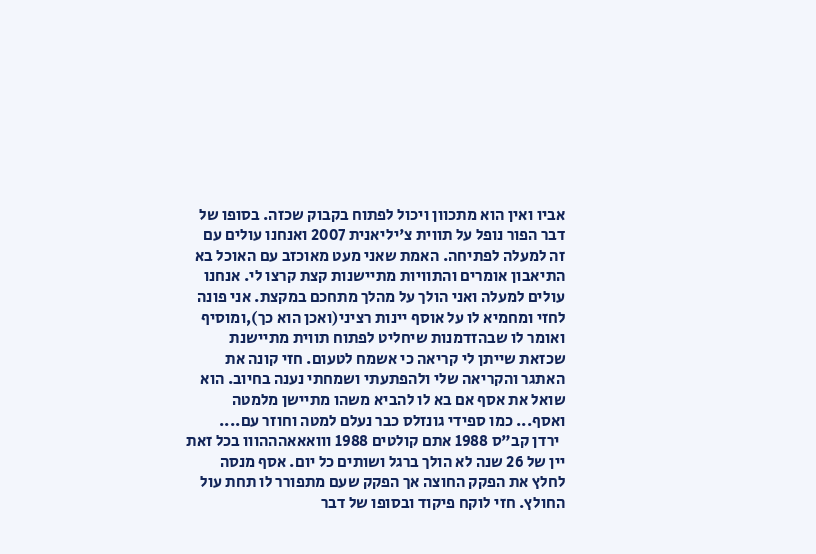אביו ואין הוא מתכוון ויכול לפתוח בקבוק שכזה. בסופו של דבר הפור נופל על תווית צ'יליאנית 2007 ואנחנו עולים עם זה למעלה לפתיחה. האמת שאני מעט מאוכזב עם האוכל בא התיאבון אומרים והתוויות מתיישנות קצת קרצו לי. אנחנו עולים למעלה ואני הולך על מהלך מתחכם במקצת. אני פונה לחזי ומחמיא לו על אוסף יינות רציני(ואכן הוא כך),ומוסיף ואומר לו שבהזדמנות שיחליט לפתוח תווית מתיישנת שכזאת שייתן לי קריאה כי אשמח לטעום. חזי קונה את האתגר והקריאה שלי ולהפתעתי ושמחתי נענה בחיוב. הוא שואל את אסף אם בא לו להביא משהו מתיישן מלמטה ואסף... כמו ספידי גונזלס כבר נעלם למטה וחוזר עם....
  ירדן קב"ס 1988 אתם קולטים 1988 ווואאאהההווו בכל זאת יין של 26 שנה לא הולך ברגל ושותים כל יום. אסף מנסה לחלץ את הפקק החוצה אך הפקק שעם מתפורר לו תחת עול החולץ. חזי לוקח פיקוד ובסופו של דבר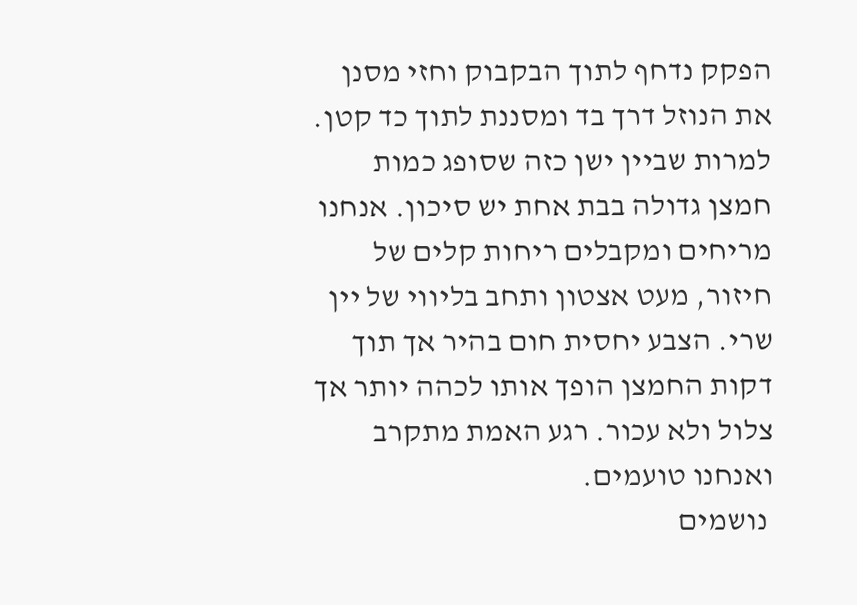הפקק נדחף לתוך הבקבוק וחזי מסנן את הנוזל דרך בד ומסננת לתוך כד קטן. למרות שביין ישן כזה שסופג כמות חמצן גדולה בבת אחת יש סיכון. אנחנו מריחים ומקבלים ריחות קלים של חיזור, מעט אצטון ותחב בליווי של יין שרי. הצבע יחסית חום בהיר אך תוך דקות החמצן הופך אותו לכהה יותר אך צלול ולא עכור. רגע האמת מתקרב ואנחנו טועמים.
 נושמים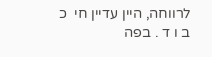לרווחה, היין עדיין חי  כ ב ו ד . בפה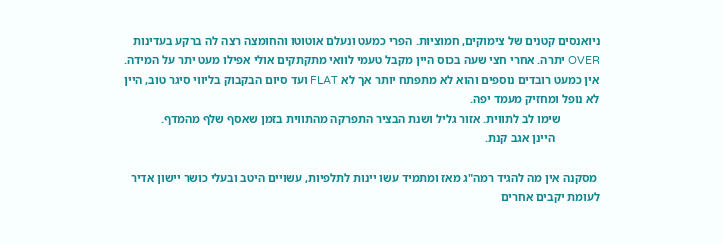ניואנסים קטנים של צימוקים, חמוציות. הפרי כמעט ונעלם אוטוטו והחומצה רצה לה ברקע בעדינות OVER יתרה. אחרי חצי שעה בכוס היין מקבל טעמי לוואי מתקתקים אולי אפילו מעט יתר על המידה. אין כמעט רובדים נוספים והוא לא מתפתח יותר אך לא FLAT ועד סיום הבקבוק בליווי סיגר טוב, היין לא נופל ומחזיק מעמד יפה.
             שימו לב לתווית. אזור גליל ושנת הבציר התפרקה מהתווית בזמן שאסף שלף מהמדף.
               היינן אגב קנת.

 מסקנה אין מה להגיד רמה"ג מאז ומתמיד עשו יינות לתלפיות, עשויים היטב ובעלי כושר יישון אדיר לעומת יקבים אחרים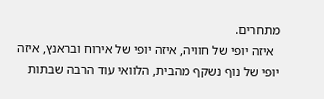מתחרים.
  איזה יופי של חוויה, איזה יופי של אירוח ובראנץ, איזה יופי של נוף נשקף מהבית, הלוואי עוד הרבה שבתות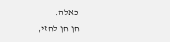כאלה.
חן חן לחזי,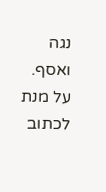נגה ואסף.
על מנת לכתוב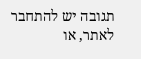תגובה יש להתחבר לאתר, או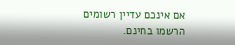אם אינכם עדיין רשומים הרשמו בחינם.